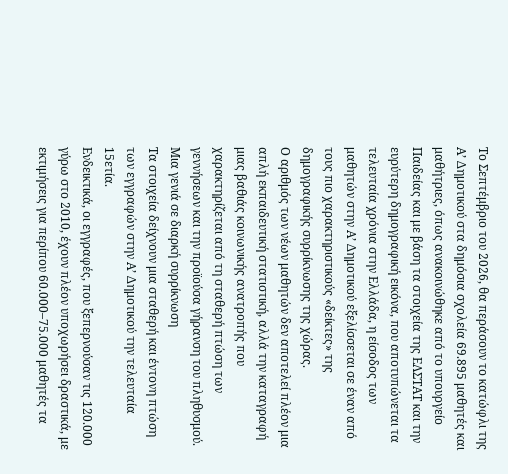Το Σεπτέμβριο του 2026, θα περάσουν το κατώφλι της Α’ Δημοτικού στα δημόσια σχολεία 69.895 μαθητές και μαθήτριες, όπως ανακοινώθηκε από το υπουργείο Παιδείας και με βάση τα στοιχεία της ΕΛΣΤΑΤ και την ευρύτερη δημογραφική εικόνα, που αποτυπώνεται τα τελευταία χρόνια στην Ελλάδα, η είσοδος των μαθητών στην Α’ Δημοτικού εξελίσσεται σε έναν από τους πιο χαρακτηριστικούς «δείκτες» της δημογραφικής συρρίκνωσης της χώρας.
Ο αριθμός των νέων μαθητών δεν αποτελεί πλέον μια απλή εκπαιδευτική στατιστική, αλλά την καταγραφή μιας βαθιάς κοινωνικής ανατροπής που χαρακτηρίζεται από τη σταθερή πτώση των γεννήσεων και την προϊούσα γήρανση του πληθυσμού.
Μια γενιά σε διαρκή συρρίκνωση
Τα στοιχεία δείχνουν μια σταθερή και έντονη πτώση των εγγραφών στην Α’ Δημοτικού την τελευταία 15ετία.
Ενδεικτικά, οι εγγραφές, που ξεπερνούσαν τις 120.000 γύρω στο 2010, έχουν πλέον υποχωρήσει δραστικά, με εκτιμήσεις για περίπου 60.000–75.000 μαθητές τα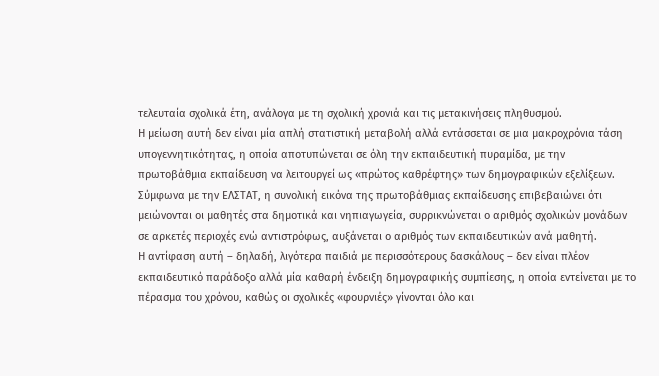τελευταία σχολικά έτη, ανάλογα με τη σχολική χρονιά και τις μετακινήσεις πληθυσμού.
Η μείωση αυτή δεν είναι μία απλή στατιστική μεταβολή αλλά εντάσσεται σε μια μακροχρόνια τάση υπογεννητικότητας, η οποία αποτυπώνεται σε όλη την εκπαιδευτική πυραμίδα, με την πρωτοβάθμια εκπαίδευση να λειτουργεί ως «πρώτος καθρέφτης» των δημογραφικών εξελίξεων.
Σύμφωνα με την ΕΛΣΤΑΤ, η συνολική εικόνα της πρωτοβάθμιας εκπαίδευσης επιβεβαιώνει ότι μειώνονται οι μαθητές στα δημοτικά και νηπιαγωγεία, συρρικνώνεται ο αριθμός σχολικών μονάδων σε αρκετές περιοχές ενώ αντιστρόφως, αυξάνεται ο αριθμός των εκπαιδευτικών ανά μαθητή.
Η αντίφαση αυτή – δηλαδή, λιγότερα παιδιά με περισσότερους δασκάλους – δεν είναι πλέον εκπαιδευτικό παράδοξο αλλά μία καθαρή ένδειξη δημογραφικής συμπίεσης, η οποία εντείνεται με το πέρασμα του χρόνου, καθώς οι σχολικές «φουρνιές» γίνονται όλο και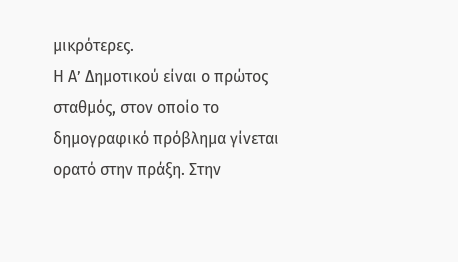μικρότερες.
Η Α’ Δημοτικού είναι ο πρώτος σταθμός, στον οποίο το δημογραφικό πρόβλημα γίνεται ορατό στην πράξη. Στην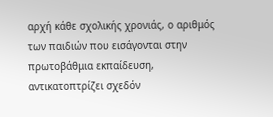αρχή κάθε σχολικής χρονιάς, ο αριθμός των παιδιών που εισάγονται στην πρωτοβάθμια εκπαίδευση, αντικατοπτρίζει σχεδόν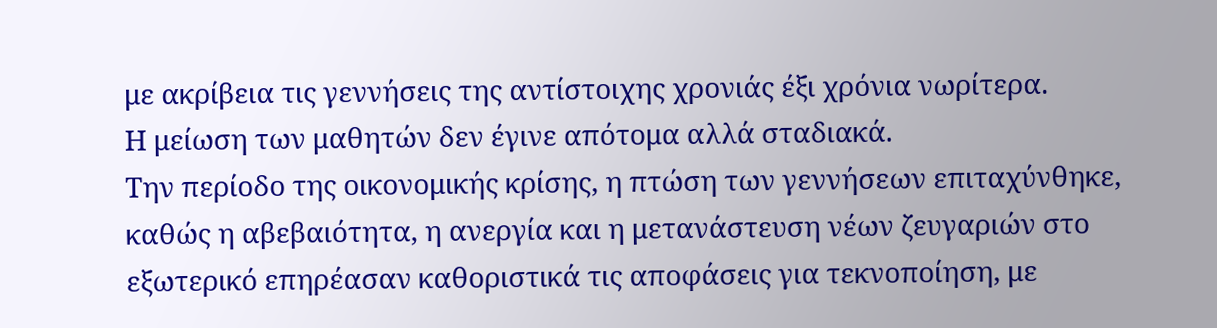με ακρίβεια τις γεννήσεις της αντίστοιχης χρονιάς έξι χρόνια νωρίτερα.
Η μείωση των μαθητών δεν έγινε απότομα αλλά σταδιακά.
Την περίοδο της οικονομικής κρίσης, η πτώση των γεννήσεων επιταχύνθηκε, καθώς η αβεβαιότητα, η ανεργία και η μετανάστευση νέων ζευγαριών στο εξωτερικό επηρέασαν καθοριστικά τις αποφάσεις για τεκνοποίηση, με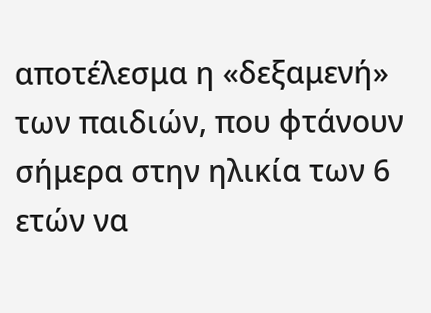αποτέλεσμα η «δεξαμενή» των παιδιών, που φτάνουν σήμερα στην ηλικία των 6 ετών να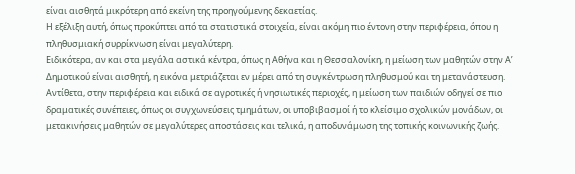είναι αισθητά μικρότερη από εκείνη της προηγούμενης δεκαετίας.
Η εξέλιξη αυτή, όπως προκύπτει από τα στατιστικά στοιχεία, είναι ακόμη πιο έντονη στην περιφέρεια, όπου η πληθυσμιακή συρρίκνωση είναι μεγαλύτερη.
Ειδικότερα, αν και στα μεγάλα αστικά κέντρα, όπως η Αθήνα και η Θεσσαλονίκη, η μείωση των μαθητών στην Α’ Δημοτικού είναι αισθητή, η εικόνα μετριάζεται εν μέρει από τη συγκέντρωση πληθυσμού και τη μετανάστευση.
Αντίθετα, στην περιφέρεια και ειδικά σε αγροτικές ή νησιωτικές περιοχές, η μείωση των παιδιών οδηγεί σε πιο δραματικές συνέπειες, όπως οι συγχωνεύσεις τμημάτων, οι υποβιβασμοί ή το κλείσιμο σχολικών μονάδων, οι μετακινήσεις μαθητών σε μεγαλύτερες αποστάσεις και τελικά, η αποδυνάμωση της τοπικής κοινωνικής ζωής.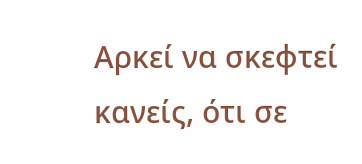Αρκεί να σκεφτεί κανείς, ότι σε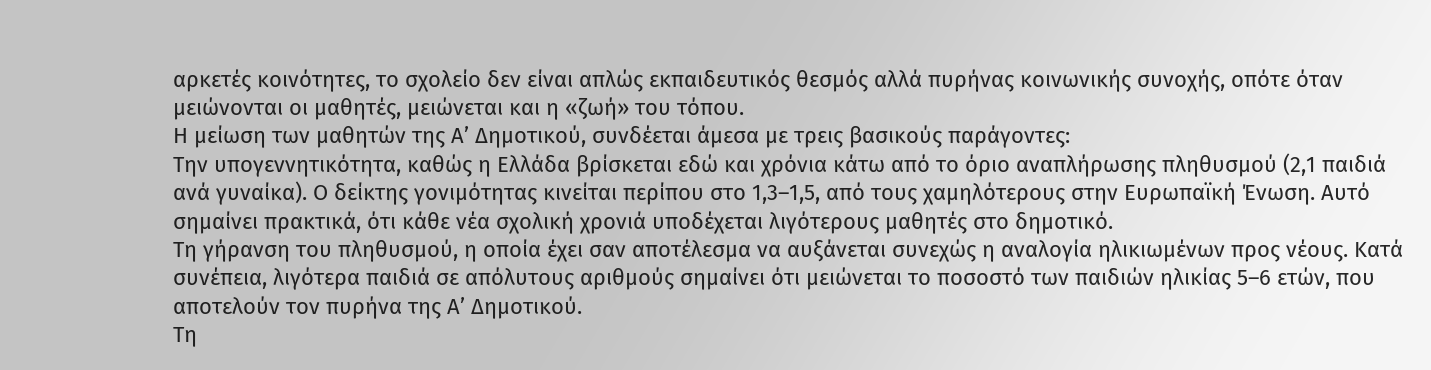αρκετές κοινότητες, το σχολείο δεν είναι απλώς εκπαιδευτικός θεσμός αλλά πυρήνας κοινωνικής συνοχής, οπότε όταν μειώνονται οι μαθητές, μειώνεται και η «ζωή» του τόπου.
Η μείωση των μαθητών της Α’ Δημοτικού, συνδέεται άμεσα με τρεις βασικούς παράγοντες:
Την υπογεννητικότητα, καθώς η Ελλάδα βρίσκεται εδώ και χρόνια κάτω από το όριο αναπλήρωσης πληθυσμού (2,1 παιδιά ανά γυναίκα). Ο δείκτης γονιμότητας κινείται περίπου στο 1,3–1,5, από τους χαμηλότερους στην Ευρωπαϊκή Ένωση. Αυτό σημαίνει πρακτικά, ότι κάθε νέα σχολική χρονιά υποδέχεται λιγότερους μαθητές στο δημοτικό.
Τη γήρανση του πληθυσμού, η οποία έχει σαν αποτέλεσμα να αυξάνεται συνεχώς η αναλογία ηλικιωμένων προς νέους. Κατά συνέπεια, λιγότερα παιδιά σε απόλυτους αριθμούς σημαίνει ότι μειώνεται το ποσοστό των παιδιών ηλικίας 5–6 ετών, που αποτελούν τον πυρήνα της Α’ Δημοτικού.
Τη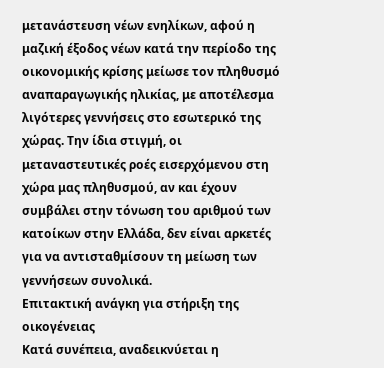μετανάστευση νέων ενηλίκων, αφού η μαζική έξοδος νέων κατά την περίοδο της οικονομικής κρίσης μείωσε τον πληθυσμό αναπαραγωγικής ηλικίας, με αποτέλεσμα λιγότερες γεννήσεις στο εσωτερικό της χώρας. Την ίδια στιγμή, οι μεταναστευτικές ροές εισερχόμενου στη χώρα μας πληθυσμού, αν και έχουν συμβάλει στην τόνωση του αριθμού των κατοίκων στην Ελλάδα, δεν είναι αρκετές για να αντισταθμίσουν τη μείωση των γεννήσεων συνολικά.
Επιτακτική ανάγκη για στήριξη της οικογένειας
Κατά συνέπεια, αναδεικνύεται η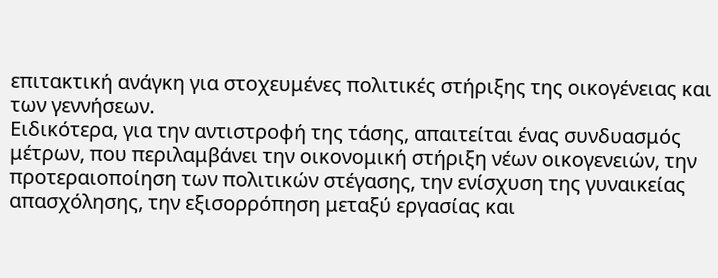επιτακτική ανάγκη για στοχευμένες πολιτικές στήριξης της οικογένειας και των γεννήσεων.
Ειδικότερα, για την αντιστροφή της τάσης, απαιτείται ένας συνδυασμός μέτρων, που περιλαμβάνει την οικονομική στήριξη νέων οικογενειών, την προτεραιοποίηση των πολιτικών στέγασης, την ενίσχυση της γυναικείας απασχόλησης, την εξισορρόπηση μεταξύ εργασίας και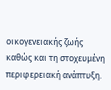οικογενειακής ζωής καθώς και τη στοχευμένη περιφερειακή ανάπτυξη.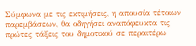Σύμφωνα με τις εκτιμήσεις, η απουσία τέτοιων παρεμβάσεων, θα οδηγήσει αναπόφευκτα τις πρώτες τάξεις του δημοτικού σε περαιτέρω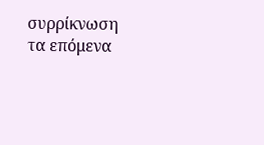συρρίκνωση τα επόμενα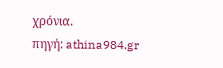χρόνια.
πηγή: athina984.gr